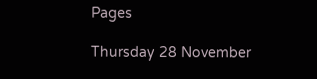Pages

Thursday 28 November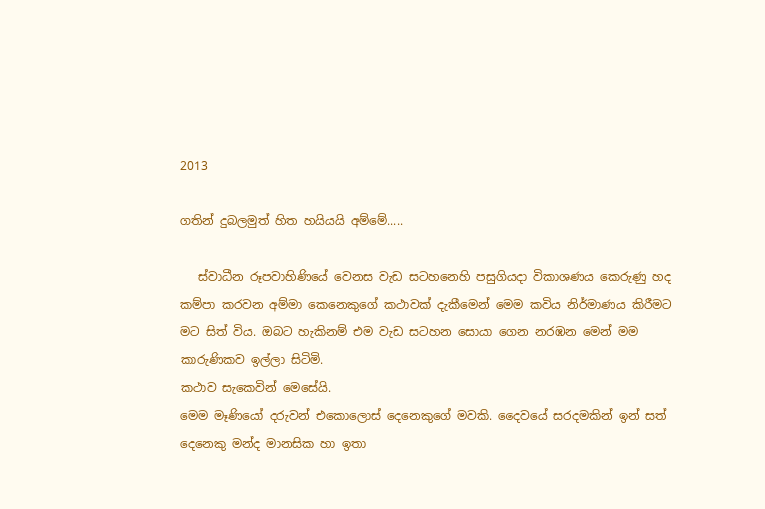2013

ගතින් දුබලමුත් හිත හයියයි අම්මේ.....

   ස්වාධීන රූපවාහිණියේ වෙනස වැඩ සටහනෙහි පසුගියදා විකාශණය කෙරුණු හද කම්පා කරවන අම්මා කෙනෙකුගේ කථාවක් දැකීමෙන් මෙම කවිය නිර්මාණය කිරීමට මට සිත් විය. ඔබට හැකිනම් එම වැඩ සටහන සොයා ගෙන නරඹන මෙන් මම කාරුණිකව ඉල්ලා සිටිමි.
කථාව සැකෙවින් මෙසේයි.
මෙම මෑණියෝ දරුවන් එකොලොස් දෙනෙකුගේ මවකි. දෛවයේ සරදමකින් ඉන් සත් දෙනෙකු මන්ද මානසික හා ඉතා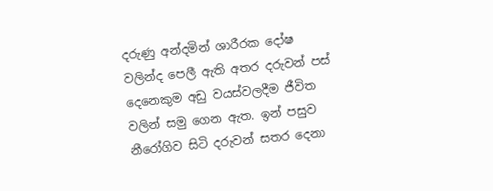දරුණු අන්දමින් ශාරීරක දෝෂ වලින්ද පෙලී ඇති අතර දරුවන් පස් දෙනෙකුම අඩු වයස්වලදීම ජීවිත වලින් සමු ගෙන ඇත. ඉන් පසුව නීරෝගිව සිටි දරුවන් සතර දෙනා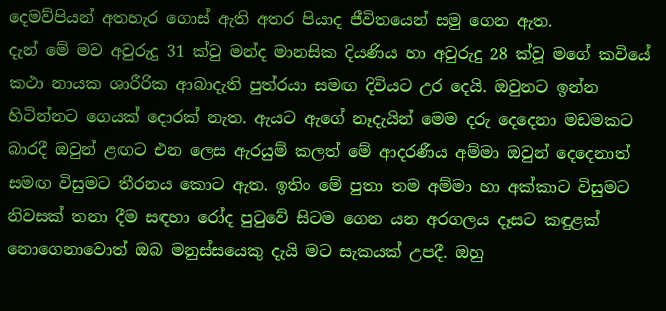දෙමව්පියන් අතහැර ගොස් ඇති අතර පියාද ජීවිතයෙන් සමු ගෙන ඇත.
දැන් මේ මව අවුරුදු 31 ක්වු මන්ද මානසික දියණිය හා අවුරුදු 28 ක්වූ මගේ කවියේ කථා නායක ශාරීරික ආබාදැති පුත්රයා සමඟ දිවියට උර දෙයි. ඔවුනට ඉන්න හිටින්නට ගෙයක් දොරක් නැත. ඇයට ඇගේ නෑදැයින් මෙම දරු දෙදෙනා මඩමකට බාරදී ඔවුන් ළඟට එන ලෙස ඇරයුම් කලත් මේ ආදරණීය අම්මා ඔවුන් දෙදෙනාත් සමඟ විසුමට තීරනය කොට ඇත. ඉතිං මේ පුතා තම අම්මා හා අක්කාට විසුමට නිවසක් තනා දීම සඳහා රෝද පුටුවේ සිටම ගෙන යන අරගලය දෑසට කඳුළක් නොගෙනාවොත් ඔබ මනුස්සයෙකු දැයි මට සැකයක් උපදී. ඔහු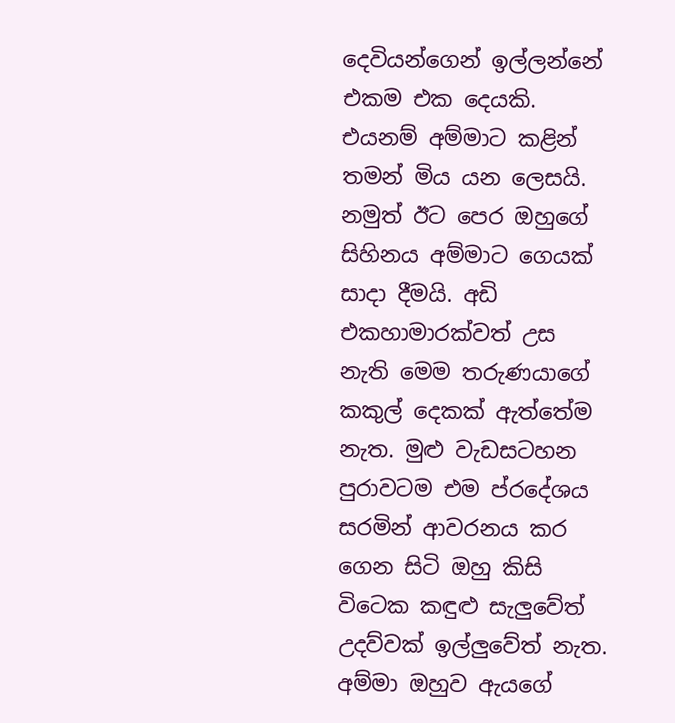දෙවියන්ගෙන් ඉල්ලන්නේ එකම එක දෙයකි. එයනම් අම්මාට කළින් තමන් මිය යන ලෙසයි. නමුත් ඊට පෙර ඔහුගේ සිහිනය අම්මාට ගෙයක් සාදා දීමයි. අඩි එකහාමාරක්වත් උස නැති මෙම තරුණයාගේ  කකුල් දෙකක් ඇත්තේම නැත. මුළු වැඩසටහන පුරාවටම එම ප්රදේශය සරමින් ආවරනය කර ගෙන සිටි ඔහු කිසි විටෙක කඳුළු සැලුවේත් උදව්වක් ඉල්ලුවේත් නැත. අම්මා ඔහුව ඇයගේ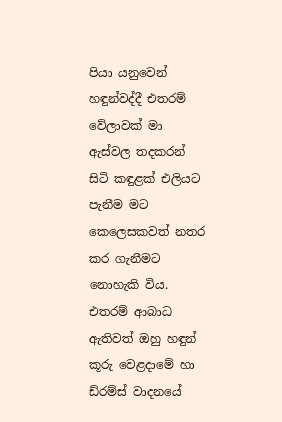පියා යනුවෙන් හඳුන්වද්දී එතරම් වේලාවක් මා ඇස්වල තදකරන් සිටි කඳුළක් එලියට පැනීම මට කෙලෙසකවත් නතර කර ගැනීමට නොහැකි විය.
එතරම් ආබාධ ඇතිවත් ඔහු හඳුන් කූරු වෙළදාමේ හා ඩ්රම්ස් වාදනයේ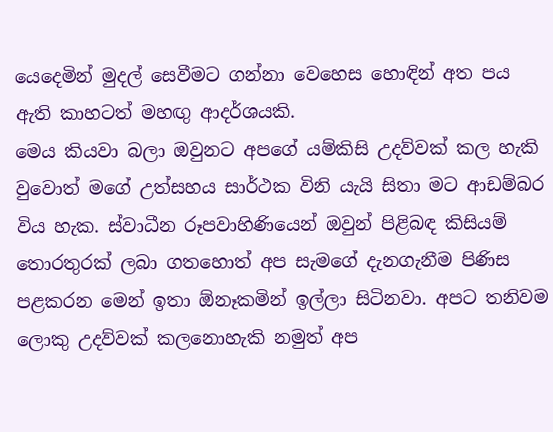යෙදෙමින් මුදල් සෙවීමට ගන්නා වෙහෙස හොඳින් අත පය ඇති කාහටත් මහඟු ආදර්ශයකි.
මෙය කියවා බලා ඔවුනට අපගේ යම්කිසි උදව්වක් කල හැකි වුවොත් මගේ උත්සහය සාර්ථක විනි යැයි සිතා මට ආඩම්බර විය හැක. ස්වාධීන රූපවාහිණියෙන් ඔවුන් පිළිබඳ කිසියම් තොරතුරක් ලබා ගතහොත් අප සැමගේ දැනගැනීම පිණිස පළකරන මෙන් ඉතා ඕනෑකමින් ඉල්ලා සිටිනවා. අපට තනිවම ලොකු උදව්වක් කලනොහැකි නමුත් අප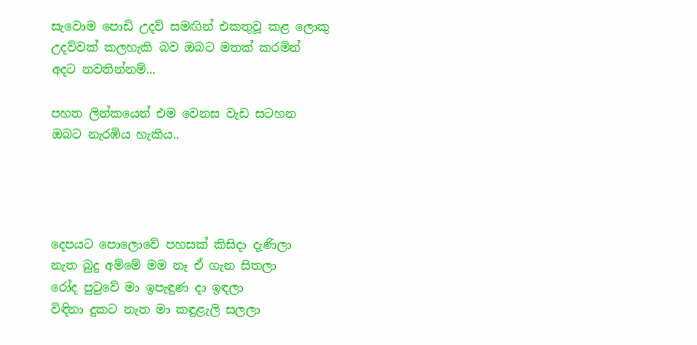සැවොම පොඩි උදව් සමඟින් එකතුවූ කළ ලොකු උදව්වක් කලහැකි බව ඔබට මතක් කරමින් අදට නවතින්නම්...

පහත ලින්කයෙන් එම වෙනස වැඩ සටහන ඔබට නැරඹිය හැකිය..




දෙපයට පොලොවේ පහසක් කිසිදා දැණිලා
නැත බුදු අම්මේ මම නෑ ඒ ගැන සිතලා
රෝද පුටුවේ මා ඉපැඳුණ දා ඉඳලා
විඳිනා දුකට නැත මා කඳුළැලි සලලා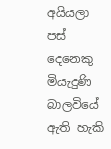අයියලා පස් දෙනෙකු මියැදුණි බාලවියේ
ඇති හැකි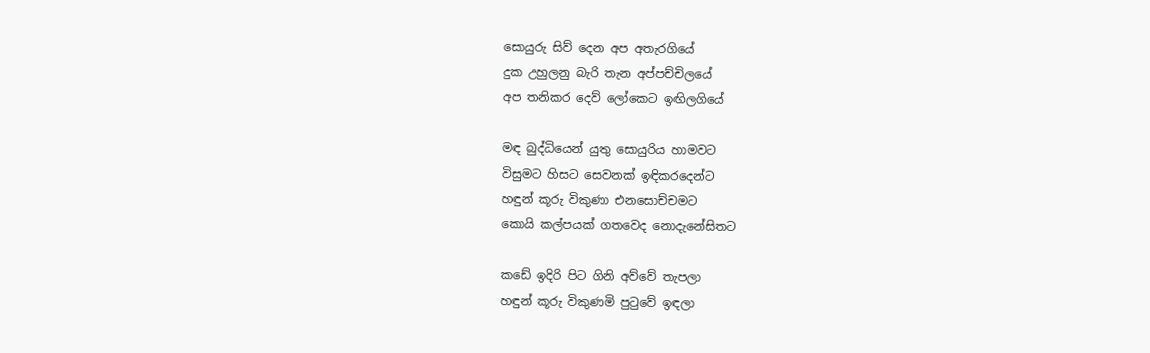සොයුරු සිව් දෙන අප අතැරගියේ
දුක උහුලනු බැරි තැන අප්පච්චිලයේ
අප තනිකර දෙව් ලෝකෙට ඉඟිලගියේ

මඳ බුද්ධියෙන් යුතු සොයුරිය හාමවට
විසුමට හිසට සෙවනක් ඉඳිකරදෙන්ට
හඳුන් කූරු විකුණා එනසොච්චමට
කොයි කල්පයක් ගතවෙද නොදැනේසිතට

කඩේ ඉදිරි පිට ගිනි අව්වේ තැපලා
හඳුන් කූරු විකුණමි පුටුවේ ඉඳලා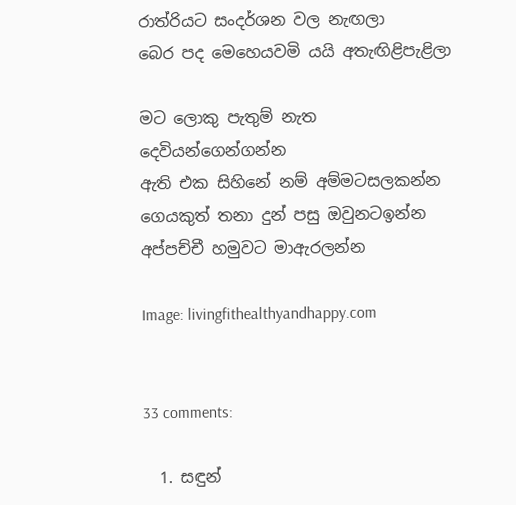රාත්රියට සංදර්ශන වල නැඟලා
බෙර පද මෙහෙයවමි යයි අතැඟිළිපැළිලා

මට ලොකු පැතුම් නැත දෙවියන්ගෙන්ගන්න
ඇති එක සිහිනේ නම් අම්මටසලකන්න
ගෙයකුත් තනා දුන් පසු ඔවුනටඉන්න
අප්පච්චී හමුවට මාඇරලන්න

Image: livingfithealthyandhappy.com


33 comments:

  1. සඳුන්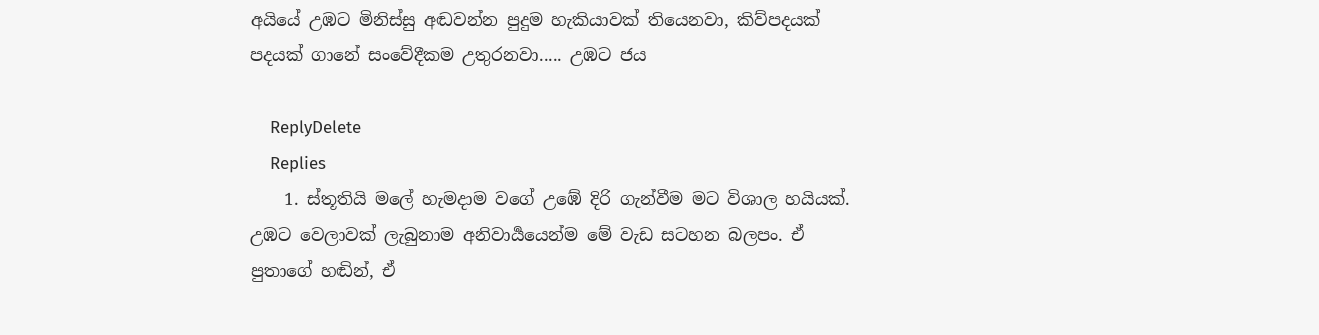අයියේ උඹට මිනිස්සු අඬවන්න පුදුම හැකියාවක් තියෙනවා, කිව්පදයක් පදයක් ගානේ සංවේදීකම උතුරනවා..... උඹට ජය

    ReplyDelete
    Replies
    1. ස්තූතියි මලේ හැමදාම වගේ උඹේ දිරි ගැන්වීම මට විශාල හයියක්. උඹට වෙලාවක් ලැබුනාම අනිවාර්‍යයෙන්ම මේ වැඩ සටහන බලපං. ඒ පුතාගේ හඬින්, ඒ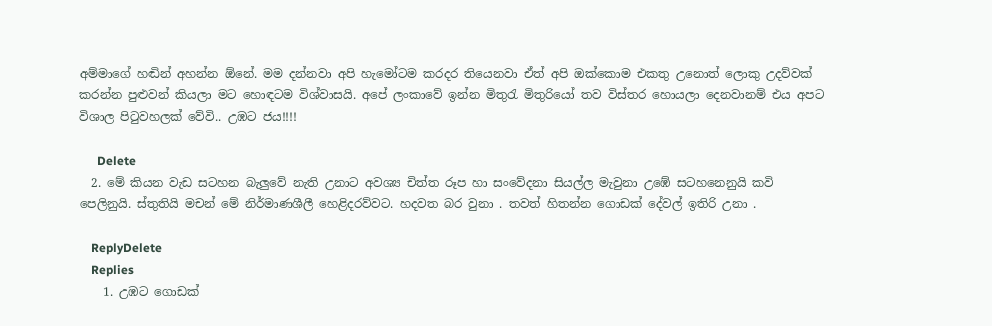අම්මාගේ හඬින් අහන්න ඕනේ. මම දන්නවා අපි හැමෝටම කරදර තියෙනවා ඒත් අපි ඔක්කොම එකතු උනොත් ලොකු උදව්වක් කරන්න පුළුවන් කියලා මට හොඳටම විශ්වාසයි. අපේ ලංකාවේ ඉන්න මිතුරැ මිතුරියෝ තව විස්තර හොයලා දෙනවානම් එය අපට විශාල පිටුවහලක් වේවි.. උඹට ජය!!!!

      Delete
  2. මේ කියන වැඩ සටහන බැලුවේ නැති උනාට අවශ්‍ය චිත්ත රූප හා සංවේදනා සියල්ල මැවුනා උඹේ සටහනෙනුයි කවි පෙලිනුයි. ස්තුතියි මචන් මේ නිර්මාණශීලී හෙළිදරව්වට. හදවත බර වුනා . තවත් හිතන්න ගොඩක් දේවල් ඉතිරි උනා .

    ReplyDelete
    Replies
    1. උඹට ගොඩක්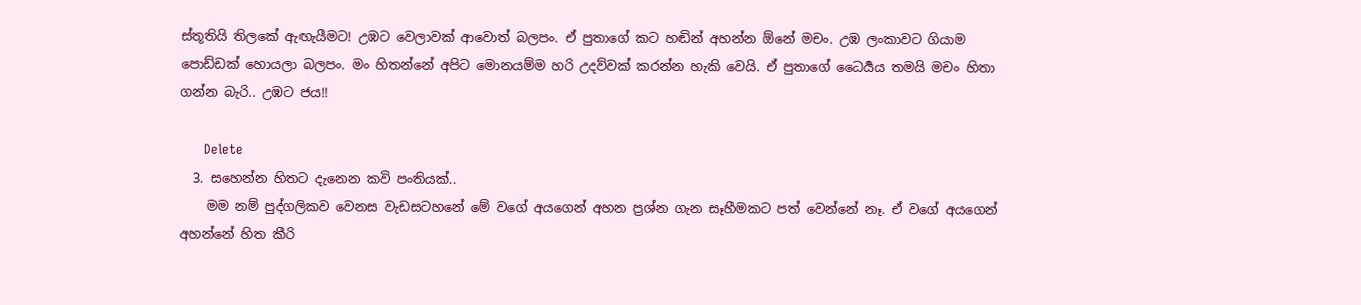ස්තූතියි තිලකේ ඇඟැයීමට! උඹට වෙලාවක් ආවොත් බලපං. ඒ පුතාගේ කට හඬින් අහන්න ඕනේ මචං. උඹ ලංකාවට ගියාම පොඩ්ඩක් හොයලා බලපං. මං හිතන්නේ අපිට මොනයම්ම හරි උදව්වක් කරන්න හැකි වෙයි. ඒ පුතාගේ ධෛර්‍යය තමයි මචං හිතා ගන්න බැරි.. උඹට ජය!!

      Delete
  3. සහෙන්න හිතට දැනෙන කවි පංතියක්..
    මම නම් පුද්ගලිකව වෙනස වැඩසටහනේ මේ වගේ අයගෙන් අහන ප්‍රශ්න ගැන සෑහීමකට පත් වෙන්නේ නෑ. ඒ වගේ අයගෙන් අහන්නේ හිත කීරි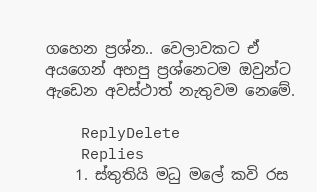ගහෙන ප්‍රශ්න.. වෙලාවකට ඒ අයගෙන් අහපු ප්‍රශ්නෙටම ඔවුන්ට ඇඩෙන අවස්ථාත් නැතුවම නෙමේ.

    ReplyDelete
    Replies
    1. ස්තුතියි මධු මලේ කවි රස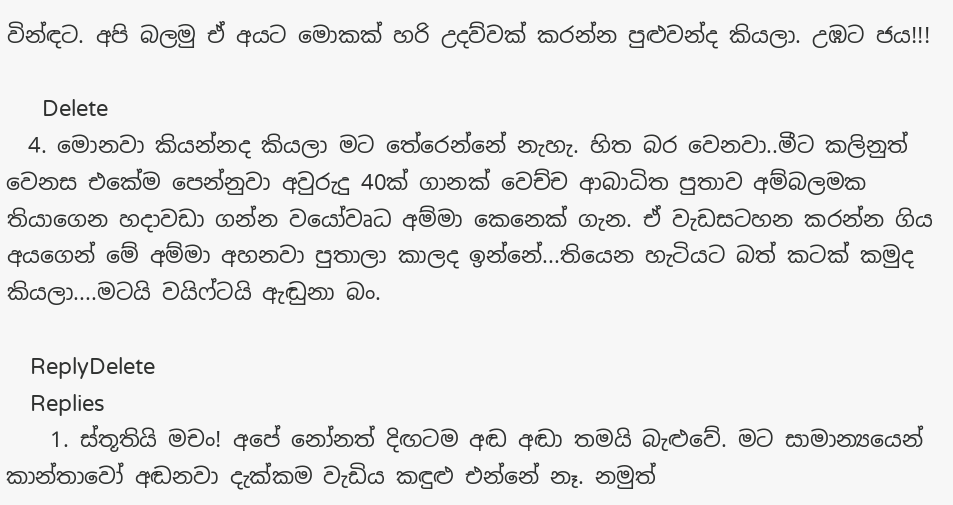වින්ඳට. අපි බලමු ඒ අයට මොකක් හරි උදව්වක් කරන්න පුළුවන්ද කියලා. උඹට ජය!!!

      Delete
  4. මොනවා කියන්නද කියලා මට තේරෙන්නේ නැහැ. හිත බර වෙනවා..මීට කලිනුත් වෙනස එකේම පෙන්නුවා අවුරුදු 40ක් ගානක් වෙච්ච ආබාධිත පුතාව අම්බලමක තියාගෙන හදාවඩා ගන්න වයෝවෘධ අම්මා කෙනෙක් ගැන. ඒ වැඩසටහන කරන්න ගිය අයගෙන් මේ අම්මා අහනවා පුතාලා කාලද ඉන්නේ...තියෙන හැටියට බත් කටක් කමුද කියලා....මටයි වයිෆ්ටයි ඇඬුනා බං.

    ReplyDelete
    Replies
    1. ස්තූතියි මචං! අපේ නෝනත් දිඟටම අඬ අඬා තමයි බැළුවේ. මට සාමාන්‍යයෙන් කාන්තාවෝ අඬනවා දැක්කම වැඩිය කඳුළු එන්නේ නෑ. නමුත්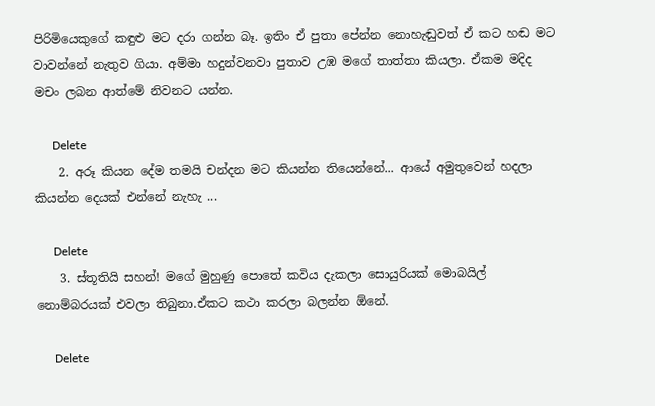පිරිමියෙකුගේ කඳුළු මට දරා ගන්න බෑ. ඉතිං ඒ පුතා පේන්න නොහැඬුවත් ඒ කට හඬ මට වාවන්නේ නැතුව ගියා. අම්මා හදුන්වනවා පුතාව උඹ මගේ තාත්තා කියලා. ඒකම මදිද මචං ලබන ආත්මේ නිවනට යන්න.

      Delete
    2. අරූ කියන දේම තමයි චන්දන මට කියන්න තියෙන්නේ... ආයේ අමුතුවෙන් හදලා කියන්න දෙයක් එන්නේ නැහැ ...

      Delete
    3. ස්තූතියි සහන්! මගේ මුහුණු පොතේ කවිය දැකලා සොයුරියක් මොබයිල් නොම්බරයක් එවලා තිබුනා.ඒකට කථා කරලා බලන්න ඕනේ.

      Delete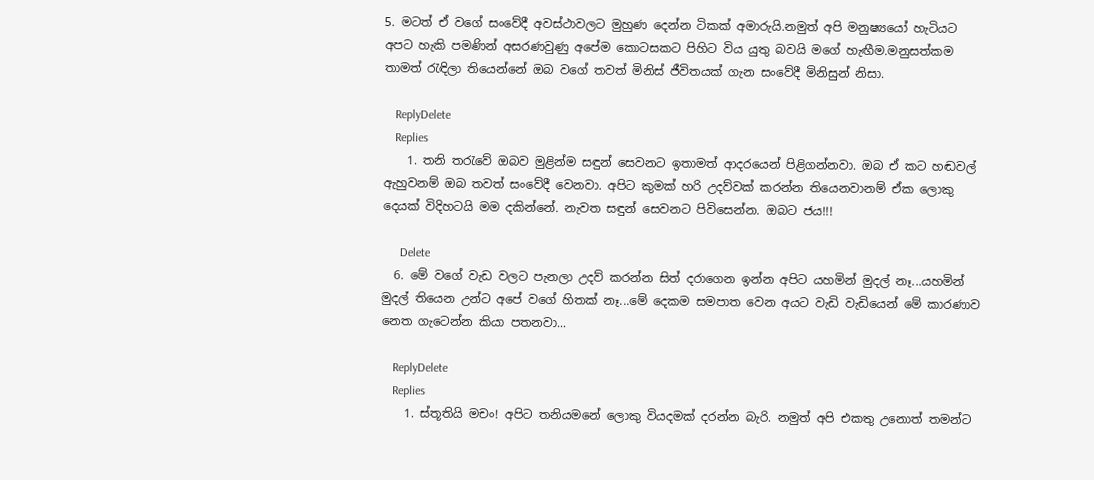5. මටත් ඒ වගේ සංවේදී අවස්ථාවලට මුහුණ දෙන්න ටිකක් අමාරුයි.නමුත් අපි මනුෂ්‍යයෝ හැටියට අපට හැකි පමණින් අසරණවුණු අපේම කොටසකට පිහිට විය යුතු බවයි මගේ හැඟීම.මනුසත්කම තාමත් රැඳිලා තියෙන්නේ ඔබ වගේ තවත් මිනිස් ජීවිතයක් ගැන සංවේදී මිනිසුන් නිසා.

    ReplyDelete
    Replies
    1. තනි තරැවේ ඔබව මුළින්ම සඳුන් සෙවනට ඉතාමත් ආදරයෙන් පිළිගන්නවා. ඔබ ඒ කට හඬවල් ඇහුවනම් ඔබ තවත් සංවේදී වෙනවා. අපිට කුමක් හරි උදව්වක් කරන්න තියෙනවානම් ඒක ලොකු දෙයක් විදිහටයි මම දකින්නේ. නැවත සඳුන් සෙවනට පිවිසෙන්න. ඔබට ජය!!!

      Delete
  6. මේ වගේ වැඩ වලට පැනලා උදව් කරන්න සිත් දරාගෙන ඉන්න අපිට යහමින් මුදල් නෑ...යහමින් මුදල් තියෙන උන්ට අපේ වගේ හිතක් නෑ...මේ දෙකම සමපාත වෙන අයට වැඩි වැඩියෙන් මේ කාරණාව නෙත ගැටෙන්න කියා පතනවා...

    ReplyDelete
    Replies
    1. ස්තූතියි මචං! අපිට තනියමනේ ලොකු වියදමක් දරන්න බැරි. නමුත් අපි එකතු උනොත් තමන්ට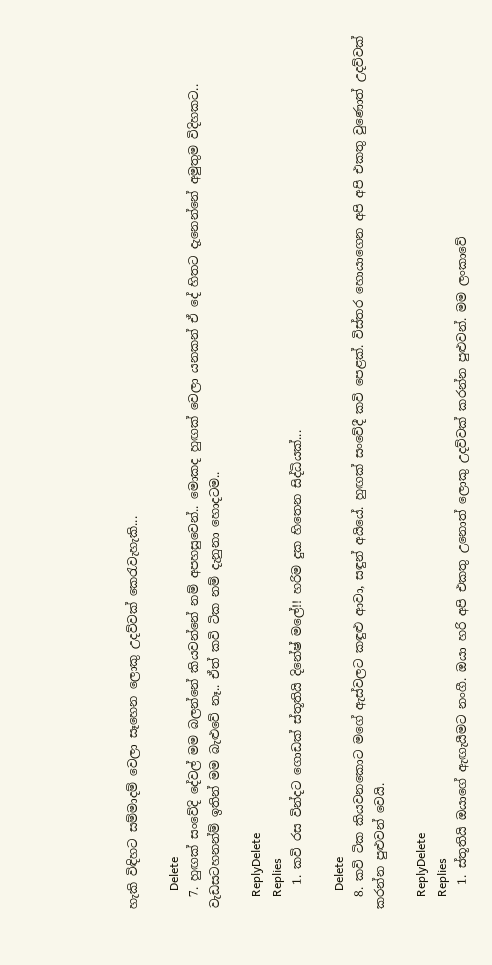හැකි විඳිහට සම්මාදම් වෙලා සෑහෙන ලොකු උදව්වක් කෙරැවැහැකි...

      Delete
  7. හුඟක් සංවේදි දේවල් මම බලන්නේ කියවන්නේ නම් අපහසුවෙන්.. මොකද හුඟක් වෙලා යනකන් ඒ දේ හිතට දැනෙන්නේ අමුතුම විදිහකට.. වැඩසටහනන්ම් ඉතින් මම බැළුවේ නෑ.. ඒත් කවි ටික නම් දැනුනා හොදටම..

    ReplyDelete
    Replies
    1. කවි රස වින්දට ගොඩක් ස්තූතියි දිනේෂ් මලේ!! හරිම දුක හිතෙන සිද්ධියක්...

      Delete
  8. කවි ‍ටික කියවනකොට මගේ ඇස්වලට කඳුළු ආවා, සඳුන් අයියේ. හුඟක් සංවේදී කවි පෙළක්. විස්තර හොයාගෙන අපි අපි එකතු වුණොත් උදව්වක් කරන්න පුළුවන් වෙයි.

    ReplyDelete
    Replies
    1. ස්තූතියි ඔයාගේ ඇඟැයීමට නංගී. ඔයා හරි අපි එකතු උනොත් ලොකු උදව්වක් කරන්න පුළුවන්. මම ලංකාවේ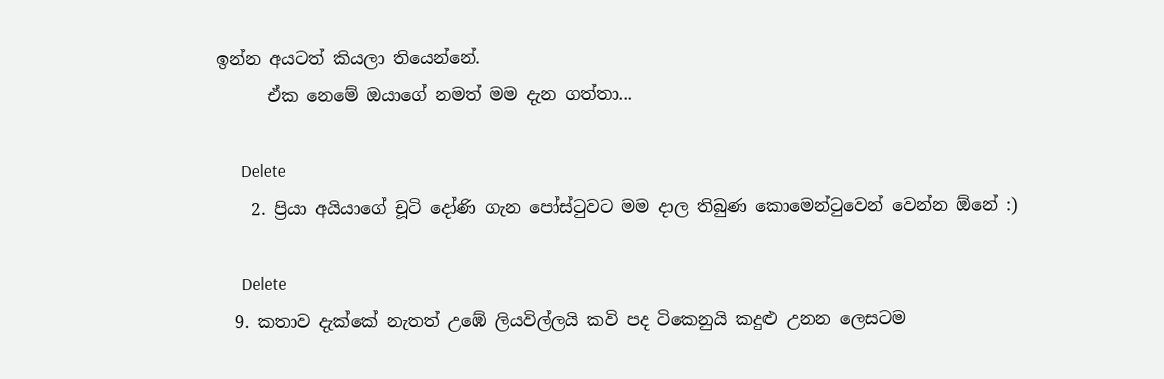ඉන්න අයටත් කියලා තියෙන්නේ.
      ඒක නෙමේ ඔයාගේ නමත් මම දැන ගත්තා...

      Delete
    2. ප්‍රියා අයියාගේ චූ‍ටි දෝණි ගැන පෝස්‍ටුවට ‍මම දාල තිබුණ කොමෙන්ටුවෙන් වෙන්න ඕනේ :)

      Delete
  9. කතාව දැක්කේ නැතත් උඹේ ලියවිල්ලයි කවි පද ටිකෙනුයි කදුළු උනන ලෙසටම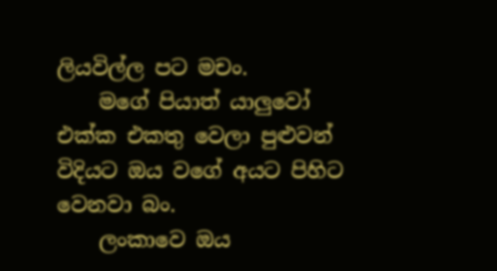ලියවිල්ල පට මචං.
    මගේ පියාත් යාලුවෝ එක්ක එකතු වෙලා පුළුවන් විදියට ඔය වගේ අයට පිහිට වෙනවා බං.
    ලංකාවෙ ඔය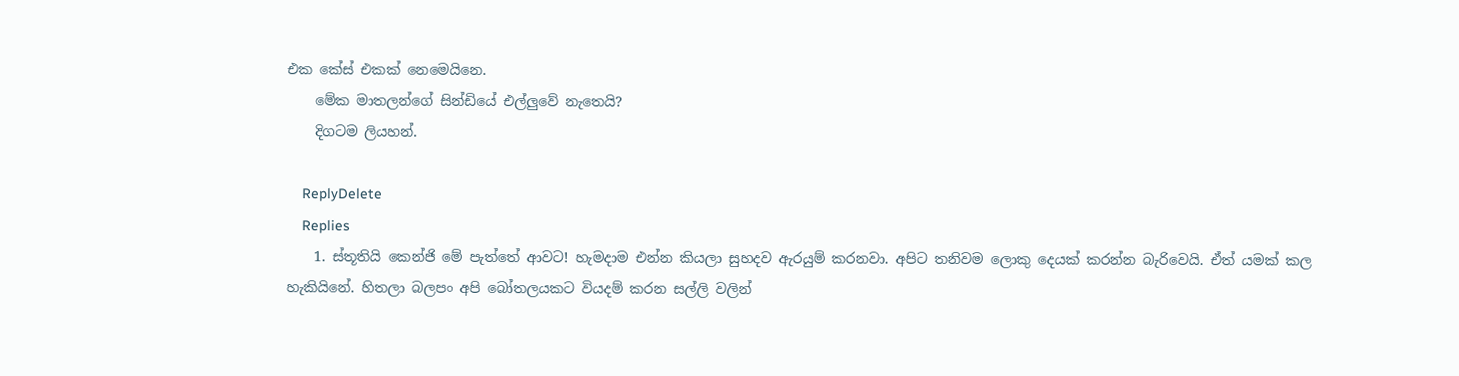එක කේස් එකක් නෙමෙයිනෙ.
    මේක මාතලන්ගේ සින්ඩියේ එල්ලුවේ නැතෙයි?
    දිගටම ලියහන්.

    ReplyDelete
    Replies
    1. ස්තූතියි කෙන්ජි මේ පැත්තේ ආවට! හැමදාම එන්න කියලා සුහදව ඇරයුම් කරනවා. අපිට තනිවම ලොකු දෙයක් කරන්න බැරිවෙයි. ඒත් යමක් කල හැකියිනේ. හිතලා බලපං අපි බෝතලයකට වියදම් කරන සල්ලි වලින්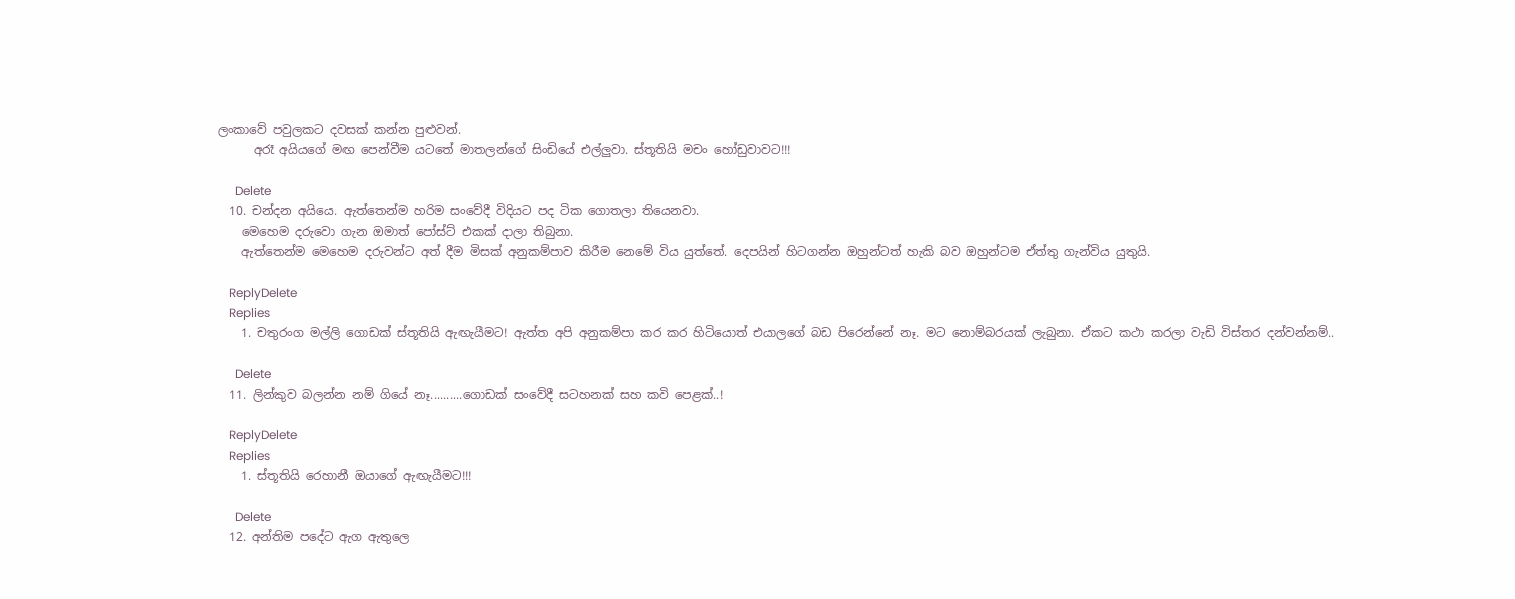ලංකාවේ පවුලකට දවසක් කන්න පුළුවන්.
      අරෑ අයියගේ මඟ පෙන්වීම යටතේ මාතලන්ගේ සිංඩියේ එල්ලුවා. ස්තූතියි මචං හෝඩුවාවට!!!

      Delete
  10. චන්දන අයියෙ. ඇත්‍තෙන්ම හරිම සංවේදී විදියට පද ටික ගොතලා තියෙනවා.
    මෙහෙම දරුවො ගැන ඔමාත් පෝස්ට් එකක් දාලා තිබුනා.
    ඇත්තෙන්ම මෙහෙම දරුවන්ට අත් දීම මිසක් අනුකම්පාව කිරීම නෙමේ විය යුත්තේ. දෙපයින් හිටගන්න ඔහුන්ටත් හැකි බව ඔහුන්ටම ඒත්තු ගැන්විය යුතුයි.

    ReplyDelete
    Replies
    1. චතුරංග මල්ලි ගොඩක් ස්තූතියි ඇඟැයීමට! ඇත්ත අපි අනුකම්පා කර කර හිටියොත් එයාලගේ බඩ පිරෙන්නේ නෑ. මට නොම්බරයක් ලැබුනා. ඒකට කථා කරලා වැඩි විස්තර දන්වන්නම්..

      Delete
  11. ලින්කුව බලන්න නම් ගියේ නෑ..........ගොඩක් සංවේදී සටහනක් සහ කවි පෙළක්..!

    ReplyDelete
    Replies
    1. ස්තූතියි රෙහානී ඔයාගේ ඇඟැයීමට!!!

      Delete
  12. අන්තිම පදේට ඇග ඇතුලෙ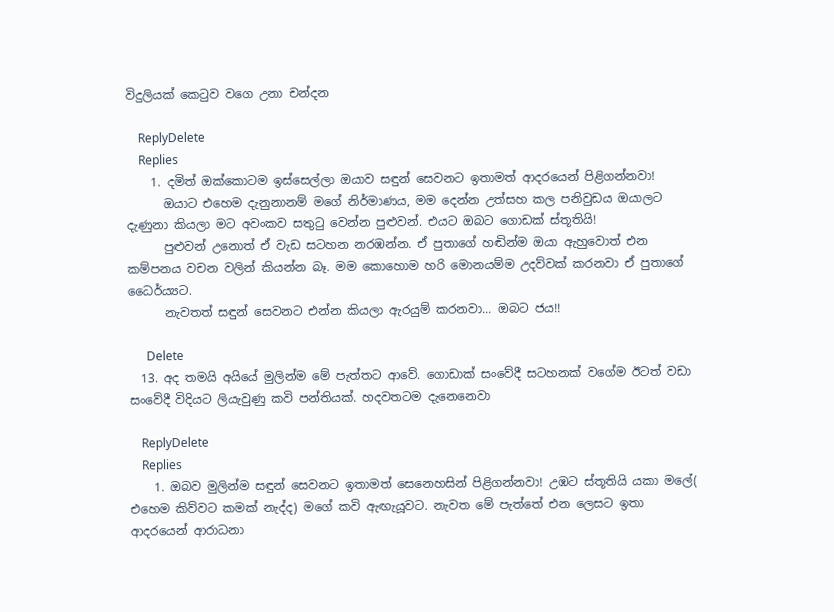විදුලියක් කෙටුව වගෙ උනා චන්දන

    ReplyDelete
    Replies
    1. දමිත් ඔක්කොටම ඉස්සෙල්ලා ඔයාව සඳුන් සෙවනට ඉතාමත් ආදරයෙන් පිළිගන්නවා!
      ඔයාට එහෙම දැනුනානම් මගේ නිර්මාණය, මම දෙන්න උත්සහ කල පනිවුඩය ඔයාලට දැණුනා කියලා මට අවංකව සතුටු වෙන්න පුළුවන්. එයට ඔබට ගොඩක් ස්තූතියි!
      පුළුවන් උනොත් ඒ වැඩ සටහන නරඹන්න. ඒ පුතාගේ හඬින්ම ඔයා ඇහුවොත් එන කම්පනය වචන වලින් කියන්න බෑ. මම කොහොම හරි මොනයම්ම උදව්වක් කරනවා ඒ පුතාගේ ධෛර්ය්‍යට.
      නැවතත් සඳුන් සෙවනට එන්න කියලා ඇරයුම් කරනවා... ඔබට ජය!!

      Delete
  13. අද තමයි අයියේ මුලින්ම මේ පැත්තට ආවේ. ගොඩාක් සංවේදී සටහනක් වගේම ඊටත් වඩා සංවේදී විදියට ලියැවුණු කවි පන්තියක්. හදවතටම දැනෙනෙවා

    ReplyDelete
    Replies
    1. ඔබව මුලින්ම සඳුන් සෙවනට ඉතාමත් සෙනෙහසින් පිළිගන්නවා! උඹට ස්තූතියි යකා මලේ( එහෙම කිව්වට කමක් නැද්ද) මගේ කවි ඇඟැයූවට. නැවත මේ පැත්තේ එන ලෙසට ඉතා ආදරයෙන් ආරාධනා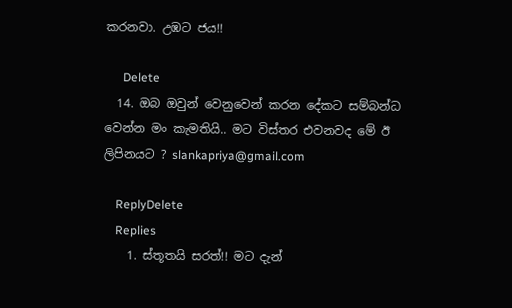කරනවා. උඹට ජය!!

      Delete
  14. ඔබ ඔවුන් වෙනුවෙන් කරන දේකට සම්බන්ධ වෙන්න මං කැමතියි.. මට විස්තර එවනවද මේ ඊ ලිපිනයට ? slankapriya@gmail.com

    ReplyDelete
    Replies
    1. ස්තූතයි සරත්!! මට දැන්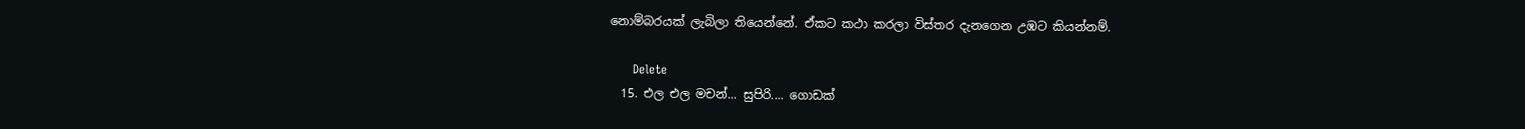නොම්බරයක් ලැබිලා තියෙන්නේ. ඒකට කථා කරලා විස්තර දැනගෙන උඹට කියන්නම්.

      Delete
  15. එල එල මචන්... සුපිරි.... ගොඩක්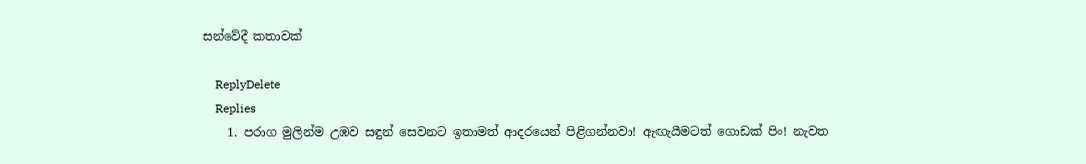සන්වේදී කතාවක්

    ReplyDelete
    Replies
    1. පරාග මුලින්ම උඹව සඳුන් සෙවනට ඉතාමත් ආදරයෙන් පිළිගන්නවා! ඇඟැයීමටත් ගොඩක් පිං! නැවත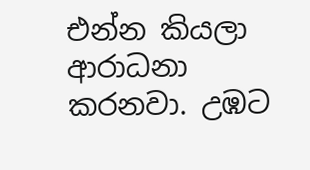එන්න කියලා ආරාධනා කරනවා. උඹට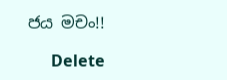ජය මචං!!

      Delete